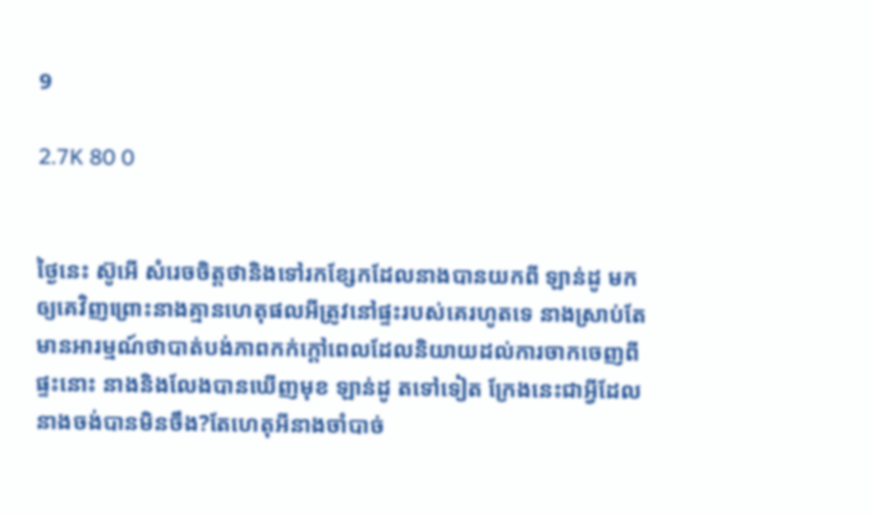9

2.7K 80 0


ថ្ងៃនេះ ស៊ូអើ សំរេចចិត្តថានិងទៅរកខ្សែកដែលនាងបានយកពី ឡាន់ដូ មកឲ្យគេវិញព្រោះនាងគ្មានហេតុផលអីត្រូវនៅផ្ទះរបស់គេរហូតទេ នាងស្រាប់តែមានអារម្មណ៍ថាបាត់បង់ភាពកក់ក្តៅពេលដែលនិយាយដល់ការចាកចេញពីផ្ទះនោះ នាងនិងលែងបានឃើញមុខ ឡាន់ដូ តទៅទៀត ក្រែងនេះជាអ្វីដែលនាងចង់បានមិនចឹង?តែហេតុអីនាងចាំបាច់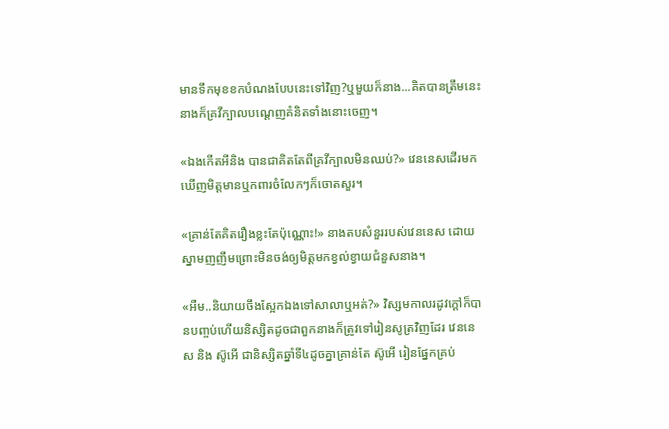មានទឹកមុខខកបំណងបែបនេះទៅវិញ?ឬមួយក៏នាង...គិតបានត្រឹមនេះនាងក៏គ្រវីក្បាលបណ្តេញគំនិតទាំងនោះចេញ។

«ឯងកើតអីនិង បានជាគិតតែពីគ្រវីក្បាលមិនឈប់?» វេននេសដើរមកឃើញមិត្តមានឬកពារចំលែកៗក៏ចោតសួរ។

«គ្រាន់តែគិតរឿងខ្លះតែប៉ុណ្ណោះ!» នាងតបសំនួររបស់វេននេស ដោយស្នាមញញឹមព្រោះមិនចង់ឲ្យមិត្តមកខ្វល់ខ្វាយជំនួសនាង។

«អឺម..និយាយចឹងស្អែកឯងទៅសាលាឬអត់?» វិស្សមកាលរដូវក្តៅក៏បានបញ្ចប់ហើយនិស្សិតដូចជាពួកនាងក៏ត្រូវទៅរៀនសូត្រវិញដែរ វេននេស និង ស៊ូអើ ជានិស្សិតឆ្នាំទី៤ដូចគ្នាគ្រាន់តែ ស៊ូអើ រៀនផ្នែកគ្រប់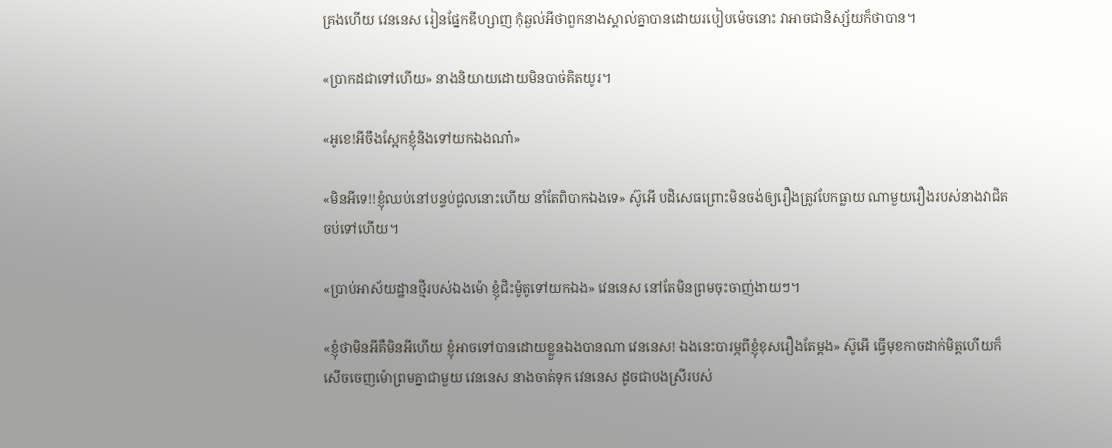គ្រងហើយ វេននេស រៀនផ្នែកឌីហ្សាញ កុំឆ្ងល់អីថាពួកនាងស្គាល់គ្នាបានដោយរបៀបម៉េចនោះ វាអាចជានិស្ស័យក៏ថាបាន។

«ប្រាកដជាទៅហើយ» នាងនិយាយដោយមិនបាច់គិតយូរ។

«អូខេ!អីចឹងស្អែកខ្ញុំនិងទៅយកឯងណា៎»

«មិនអីទេ!!ខ្ញុំឈប់នៅបន្ទប់ជួលនោះហើយ នាំតែពិបាកឯងទេ» ស៊ូអើ បដិសេធព្រោះមិនចង់ឲ្យរឿងត្រូវបែកធ្លាយ ណាមួយរឿងរបស់នាងវាជិតចប់ទៅហើយ។

«ប្រាប់អាស័យដ្ឋានថ្មីរបស់ឯងម៉ោ ខ្ញុំជិះម៉ូតូទៅយកឯង» វេននេស នៅតែមិនព្រមចុះចាញ់ងាយៗ។

«ខ្ញុំថាមិនអីគឺមិនអីហើយ ខ្ញុំអាចទៅបានដោយខ្លួនឯងបានណា វេននេស! ឯងនេះបារម្ភពីខ្ញុំខុសរឿងតែម្តង» ស៊ូអើ ធ្វើមុខកាចដាក់មិត្តហើយក៏សើចចេញម៉ោព្រមគ្នាជាមួយ វេននេស នាងចាត់ទុក វេននេស ដូចជាបងស្រីរបស់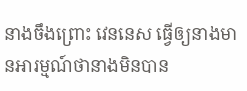នាងចឹងព្រោះ វេននេស ធ្វើឲ្យនាងមានអារម្មណ៍ថានាងមិនបាន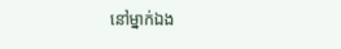នៅម្នាក់ឯង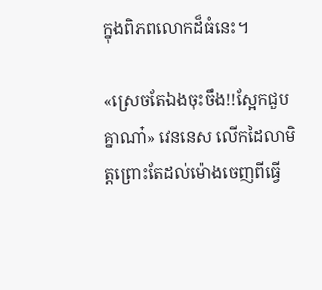ក្នុងពិភពលោកដ៏ធំនេះ។

«ស្រេចតែឯងចុះចឹង!!ស្អែកជួបគ្នាណា៎» វេននេស លើកដៃលាមិត្តព្រោះតែដល់ម៉ោងចេញពីធ្វើ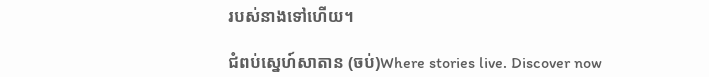របស់នាងទៅហើយ។

ជំពប់ស្នេហ៍សាតាន (ចប់)Where stories live. Discover now